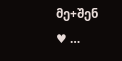მე+შენ ♥ …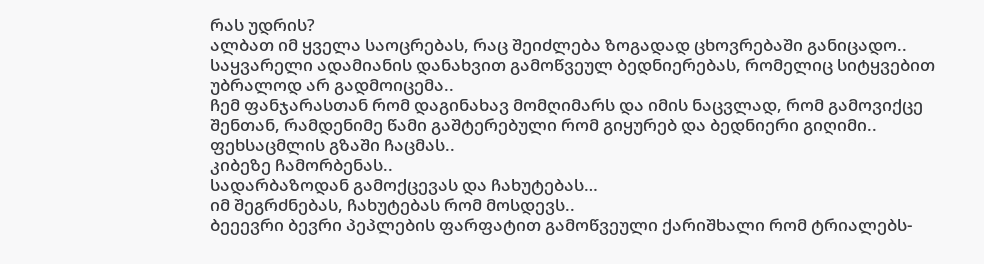რას უდრის?
ალბათ იმ ყველა საოცრებას, რაც შეიძლება ზოგადად ცხოვრებაში განიცადო..
საყვარელი ადამიანის დანახვით გამოწვეულ ბედნიერებას, რომელიც სიტყვებით უბრალოდ არ გადმოიცემა..
ჩემ ფანჯარასთან რომ დაგინახავ მომღიმარს და იმის ნაცვლად, რომ გამოვიქცე შენთან, რამდენიმე წამი გაშტერებული რომ გიყურებ და ბედნიერი გიღიმი..
ფეხსაცმლის გზაში ჩაცმას..
კიბეზე ჩამორბენას..
სადარბაზოდან გამოქცევას და ჩახუტებას…
იმ შეგრძნებას, ჩახუტებას რომ მოსდევს..
ბეეევრი ბევრი პეპლების ფარფატით გამოწვეული ქარიშხალი რომ ტრიალებს-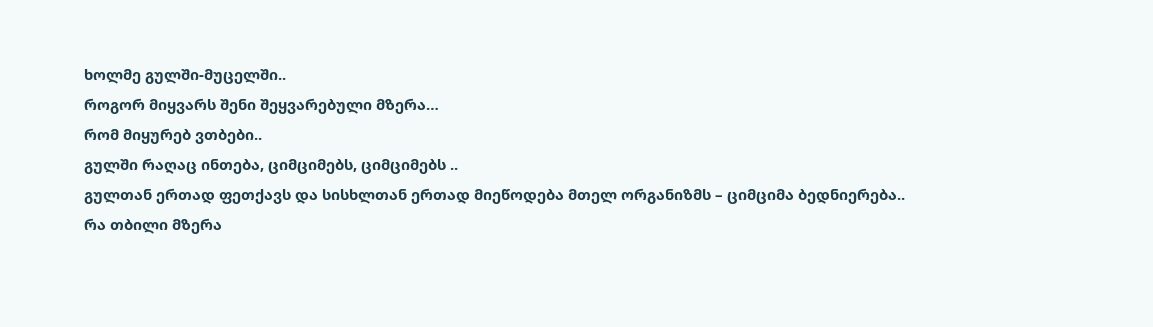ხოლმე გულში-მუცელში..
როგორ მიყვარს შენი შეყვარებული მზერა…
რომ მიყურებ ვთბები..
გულში რაღაც ინთება, ციმციმებს, ციმციმებს ..
გულთან ერთად ფეთქავს და სისხლთან ერთად მიეწოდება მთელ ორგანიზმს – ციმციმა ბედნიერება..
რა თბილი მზერა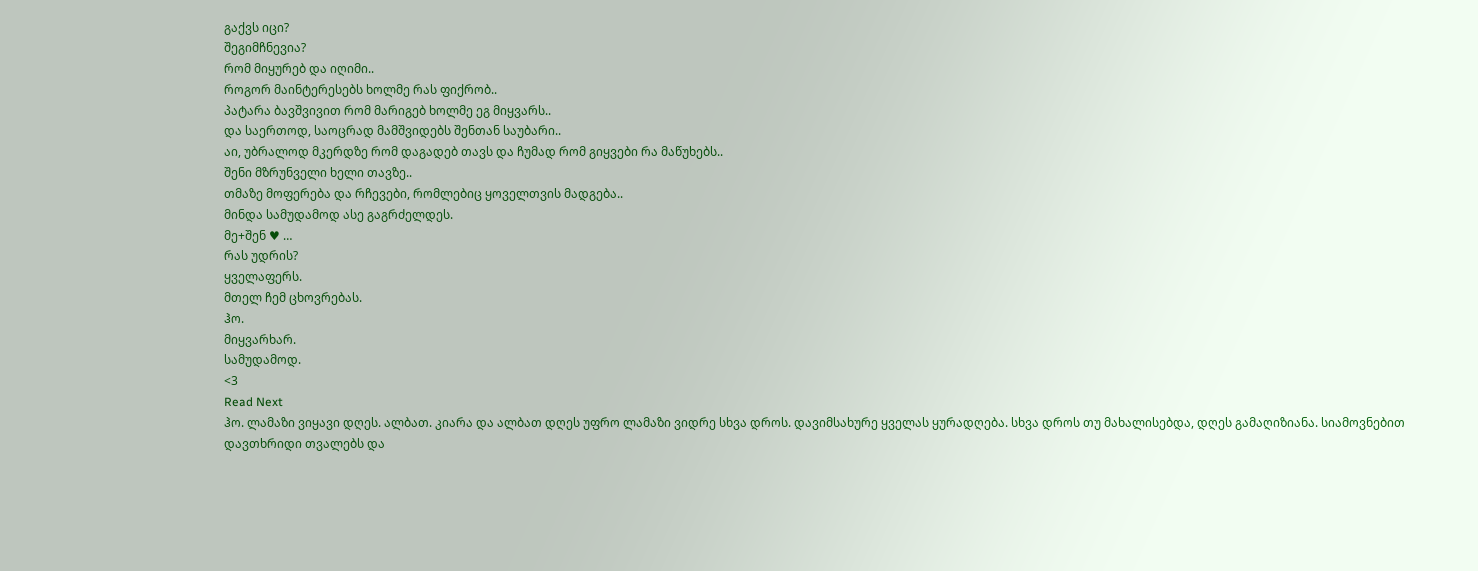გაქვს იცი?
შეგიმჩნევია?
რომ მიყურებ და იღიმი..
როგორ მაინტერესებს ხოლმე რას ფიქრობ..
პატარა ბავშვივით რომ მარიგებ ხოლმე ეგ მიყვარს..
და საერთოდ, საოცრად მამშვიდებს შენთან საუბარი..
აი, უბრალოდ მკერდზე რომ დაგადებ თავს და ჩუმად რომ გიყვები რა მაწუხებს..
შენი მზრუნველი ხელი თავზე..
თმაზე მოფერება და რჩევები, რომლებიც ყოველთვის მადგება..
მინდა სამუდამოდ ასე გაგრძელდეს.
მე+შენ ♥ …
რას უდრის?
ყველაფერს.
მთელ ჩემ ცხოვრებას.
ჰო.
მიყვარხარ.
სამუდამოდ.
<3
Read Next
ჰო. ლამაზი ვიყავი დღეს. ალბათ. კიარა და ალბათ დღეს უფრო ლამაზი ვიდრე სხვა დროს. დავიმსახურე ყველას ყურადღება. სხვა დროს თუ მახალისებდა, დღეს გამაღიზიანა. სიამოვნებით დავთხრიდი თვალებს და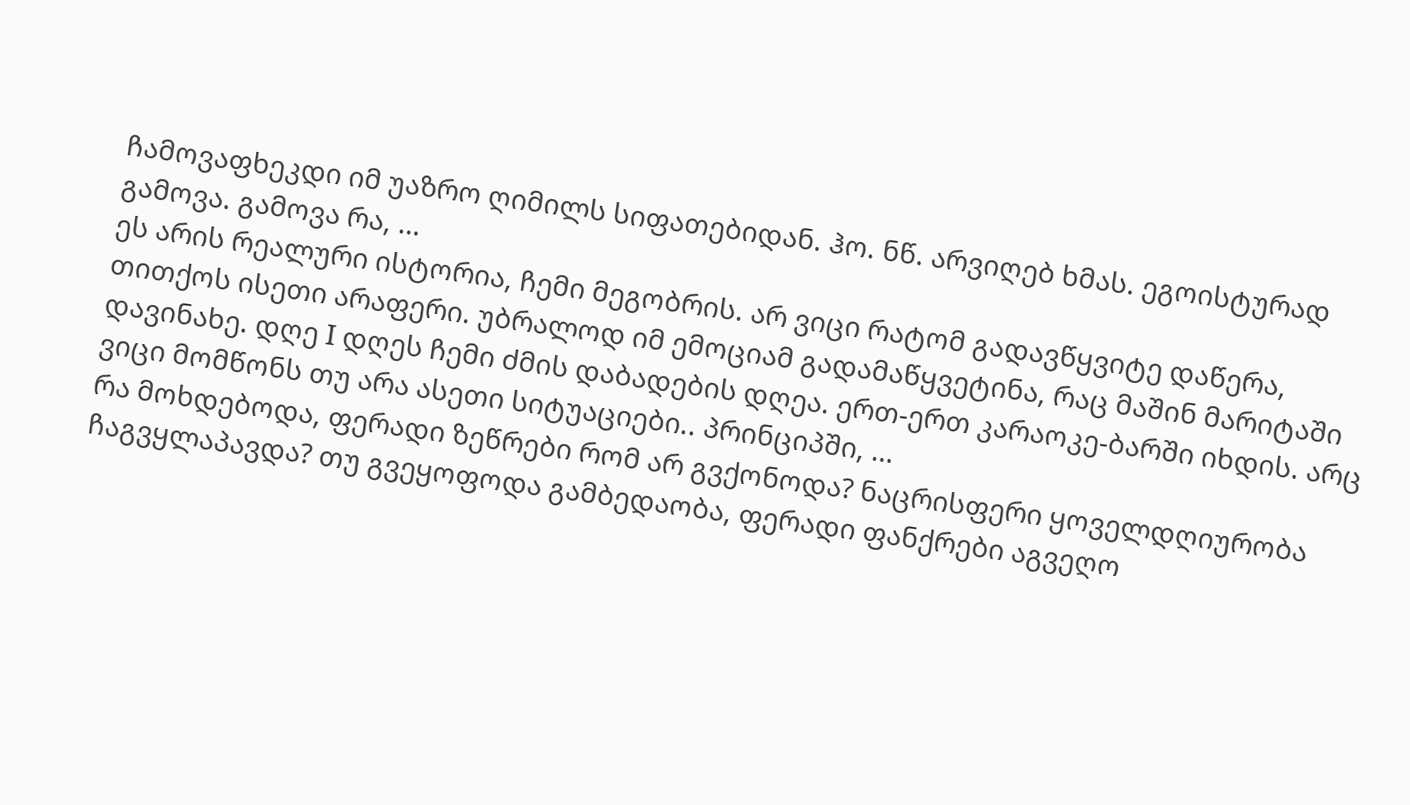ჩამოვაფხეკდი იმ უაზრო ღიმილს სიფათებიდან. ჰო. ნწ. არვიღებ ხმას. ეგოისტურად გამოვა. გამოვა რა, …
ეს არის რეალური ისტორია, ჩემი მეგობრის. არ ვიცი რატომ გადავწყვიტე დაწერა, თითქოს ისეთი არაფერი. უბრალოდ იმ ემოციამ გადამაწყვეტინა, რაც მაშინ მარიტაში დავინახე. დღე I დღეს ჩემი ძმის დაბადების დღეა. ერთ-ერთ კარაოკე-ბარში იხდის. არც ვიცი მომწონს თუ არა ასეთი სიტუაციები.. პრინციპში, …
რა მოხდებოდა, ფერადი ზეწრები რომ არ გვქონოდა? ნაცრისფერი ყოველდღიურობა ჩაგვყლაპავდა? თუ გვეყოფოდა გამბედაობა, ფერადი ფანქრები აგვეღო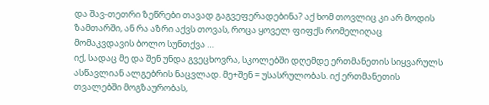და შავ-თეთრი ზეწრები თავად გაგვეფერადებინა? აქ ხომ თოვლიც კი არ მოდის ზამთარში, ან რა აზრი აქვს თოვას, როცა ყოველ ფიფქს რომელიღაც მომაკვდავის ბოლო სუნთქვა …
იქ, სადაც მე და შენ უნდა გვეცხოვრა, სკოლებში დღემდე ერთმანეთის სიყვარულს ასწავლიან ალგებრის ნაცვლად. მე+შენ = უსასრულობას. იქ ერთმანეთის თვალებში მოგზაურობას,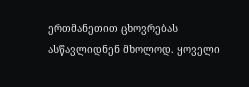ერთმანეთით ცხოვრებას ასწავლიდნენ მხოლოდ. ყოველი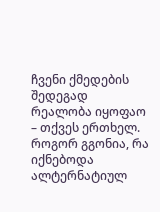ჩვენი ქმედების შედეგად რეალობა იყოფაო – თქვეს ერთხელ. როგორ გგონია, რა იქნებოდა ალტერნატიულ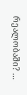რეალობაში? …